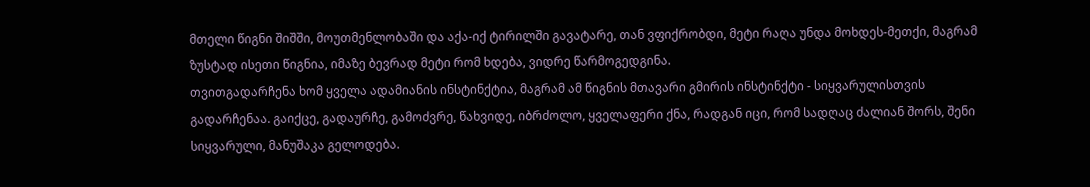მთელი წიგნი შიშში, მოუთმენლობაში და აქა-იქ ტირილში გავატარე, თან ვფიქრობდი, მეტი რაღა უნდა მოხდეს-მეთქი, მაგრამ ზუსტად ისეთი წიგნია, იმაზე ბევრად მეტი რომ ხდება, ვიდრე წარმოგედგინა.
თვითგადარჩენა ხომ ყველა ადამიანის ინსტინქტია, მაგრამ ამ წიგნის მთავარი გმირის ინსტინქტი - სიყვარულისთვის გადარჩენაა. გაიქცე, გადაურჩე, გამოძვრე, წახვიდე, იბრძოლო, ყველაფერი ქნა, რადგან იცი, რომ სადღაც ძალიან შორს, შენი სიყვარული, მანუშაკა გელოდება.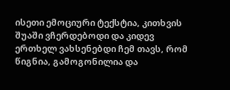ისეთი ემოციური ტექსტია, კითხვის შუაში ვჩერდებოდი და კიდევ ერთხელ ვახსენებდი ჩემ თავს, რომ წიგნია, გამოგონილია და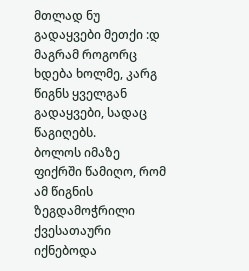მთლად ნუ გადაყვები მეთქი :დ მაგრამ როგორც ხდება ხოლმე, კარგ წიგნს ყველგან გადაყვები, სადაც წაგიღებს.
ბოლოს იმაზე ფიქრში წამიღო, რომ ამ წიგნის ზეგდამოჭრილი ქვესათაური იქნებოდა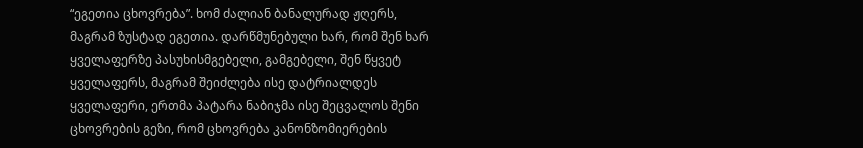“ეგეთია ცხოვრება”. ხომ ძალიან ბანალურად ჟღერს, მაგრამ ზუსტად ეგეთია. დარწმუნებული ხარ, რომ შენ ხარ ყველაფერზე პასუხისმგებელი, გამგებელი, შენ წყვეტ ყველაფერს, მაგრამ შეიძლება ისე დატრიალდეს ყველაფერი, ერთმა პატარა ნაბიჯმა ისე შეცვალოს შენი ცხოვრების გეზი, რომ ცხოვრება კანონზომიერების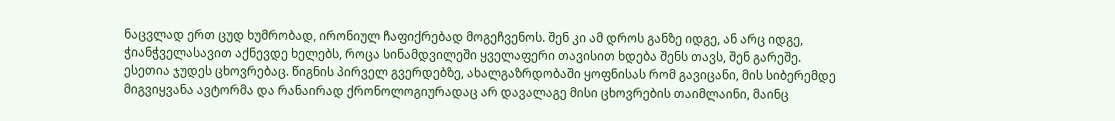ნაცვლად ერთ ცუდ ხუმრობად, ირონიულ ჩაფიქრებად მოგეჩვენოს. შენ კი ამ დროს განზე იდგე, ან არც იდგე, ჭიანჭველასავით აქნევდე ხელებს, როცა სინამდვილეში ყველაფერი თავისით ხდება შენს თავს, შენ გარეშე.
ესეთია ჯუდეს ცხოვრებაც. წიგნის პირველ გვერდებზე, ახალგაზრდობაში ყოფნისას რომ გავიცანი, მის სიბერემდე მიგვიყვანა ავტორმა და რანაირად ქრონოლოგიურადაც არ დავალაგე მისი ცხოვრების თაიმლაინი, მაინც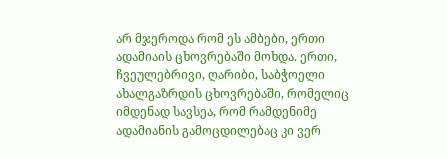არ მჯეროდა რომ ეს ამბები, ერთი ადამიაის ცხოვრებაში მოხდა. ერთი, ჩვეულებრივი, ღარიბი, საბჭოელი ახალგაზრდის ცხოვრებაში, რომელიც იმდენად სავსეა, რომ რამდენიმე ადამიანის გამოცდილებაც კი ვერ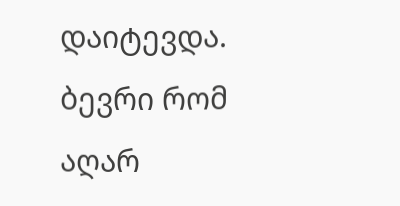დაიტევდა.
ბევრი რომ აღარ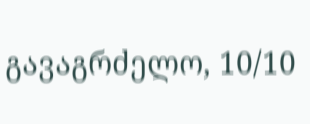გავაგრძელო, 10/10